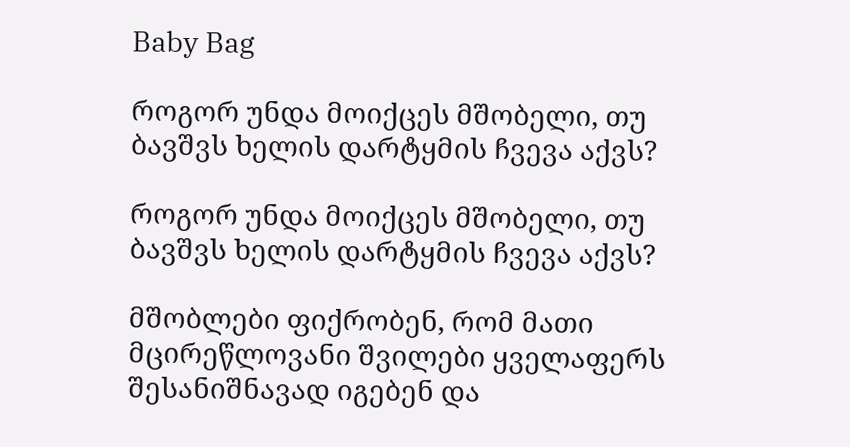Baby Bag

როგორ უნდა მოიქცეს მშობელი, თუ ბავშვს ხელის დარტყმის ჩვევა აქვს?

როგორ უნდა მოიქცეს მშობელი, თუ ბავშვს ხელის დარტყმის ჩვევა აქვს?

მშობლები ფიქრობენ, რომ მათი მცირეწლოვანი შვილები ყველაფერს შესანიშნავად იგებენ და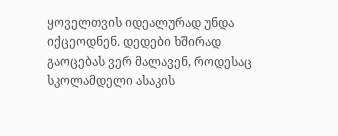ყოველთვის იდეალურად უნდა იქცეოდნენ. დედები ხშირად გაოცებას ვერ მალავენ, როდესაც სკოლამდელი ასაკის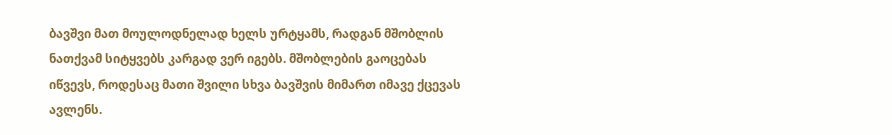ბავშვი მათ მოულოდნელად ხელს ურტყამს, რადგან მშობლის ნათქვამ სიტყვებს კარგად ვერ იგებს. მშობლების გაოცებას იწვევს, როდესაც მათი შვილი სხვა ბავშვის მიმართ იმავე ქცევას ავლენს.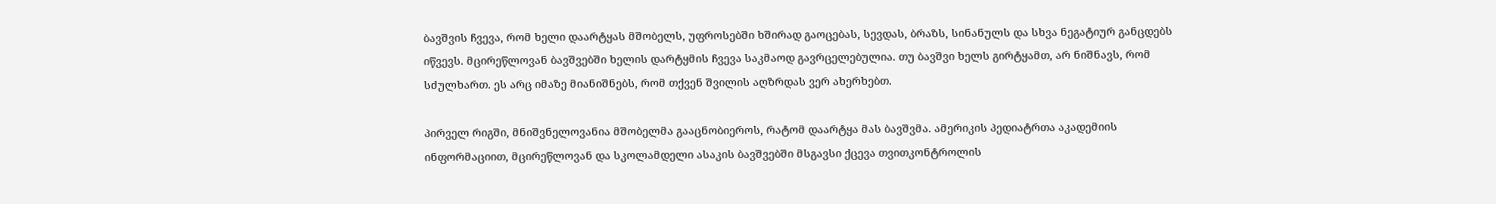ბავშვის ჩვევა, რომ ხელი დაარტყას მშობელს, უფროსებში ხშირად გაოცებას, სევდას, ბრაზს, სინანულს და სხვა ნეგატიურ განცდებს იწვევს. მცირეწლოვან ბავშვებში ხელის დარტყმის ჩვევა საკმაოდ გავრცელებულია. თუ ბავშვი ხელს გირტყამთ, არ ნიშნავს, რომ სძულხართ. ეს არც იმაზე მიანიშნებს, რომ თქვენ შვილის აღზრდას ვერ ახერხებთ.

პირველ რიგში, მნიშვნელოვანია მშობელმა გააცნობიეროს, რატომ დაარტყა მას ბავშვმა. ამერიკის პედიატრთა აკადემიის ინფორმაციით, მცირეწლოვან და სკოლამდელი ასაკის ბავშვებში მსგავსი ქცევა თვითკონტროლის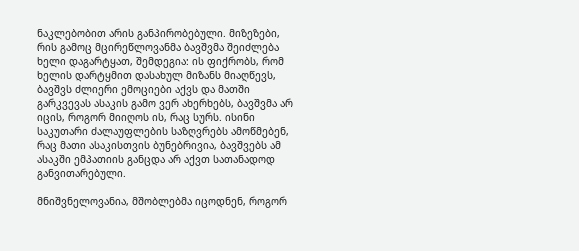ნაკლებობით არის განპირობებული. მიზეზები, რის გამოც მცირეწლოვანმა ბავშვმა შეიძლება ხელი დაგარტყათ, შემდეგია: ის ფიქრობს, რომ ხელის დარტყმით დასახულ მიზანს მიაღწევს, ბავშვს ძლიერი ემოციები აქვს და მათში გარკვევას ასაკის გამო ვერ ახერხებს, ბავშვმა არ იცის, როგორ მიიღოს ის, რაც სურს. ისინი საკუთარი ძალაუფლების საზღვრებს ამოწმებენ, რაც მათი ასაკისთვის ბუნებრივია, ბავშვებს ამ ასაკში ემპათიის განცდა არ აქვთ სათანადოდ განვითარებული.

მნიშვნელოვანია, მშობლებმა იცოდნენ, როგორ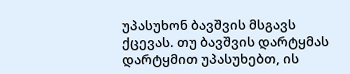უპასუხონ ბავშვის მსგავს ქცევას. თუ ბავშვის დარტყმას დარტყმით უპასუხებთ, ის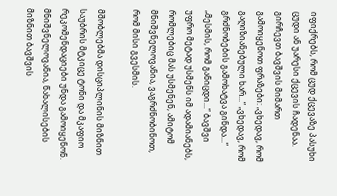იფიქრებს, რომ ცუდ ქცევაზე პასუხი ცუდი ან უარესი ქცევის ჩადენაა. გირჩევთ ბავშვის მიმართ გამოიყენოთ ფრაზები: „ვხედავ, რომ გაღიზიანებული ხარ...“ „ვხედავ, რომ გრძნობების გამოხატვა გინდა...“ „მესმის, რომ განიცდი...“ ბავშვი უფრო მეტად უსმენს იმ ადამიანებს, რომლებიც მას უსმენენ, ამიტომ მნიშვნელოვანია, ვაგრძნობინოთ, რომ მისი გვესმის.

მშობლებმა დისციპლინის მიზნით საუბრის მტკიცე ტონი და მკაფიო რეკომენდაციები უნდა გამოიყენონ. მნიშვნელოვანია, წახალისების მიზნით ბავშვის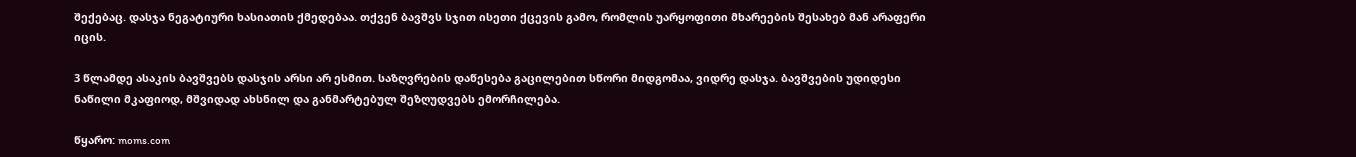შექებაც. დასჯა ნეგატიური ხასიათის ქმედებაა. თქვენ ბავშვს სჯით ისეთი ქცევის გამო, რომლის უარყოფითი მხარეების შესახებ მან არაფერი იცის.

3 წლამდე ასაკის ბავშვებს დასჯის არსი არ ესმით. საზღვრების დაწესება გაცილებით სწორი მიდგომაა, ვიდრე დასჯა. ბავშვების უდიდესი ნაწილი მკაფიოდ, მშვიდად ახსნილ და განმარტებულ შეზღუდვებს ემორჩილება.

წყარო: moms.com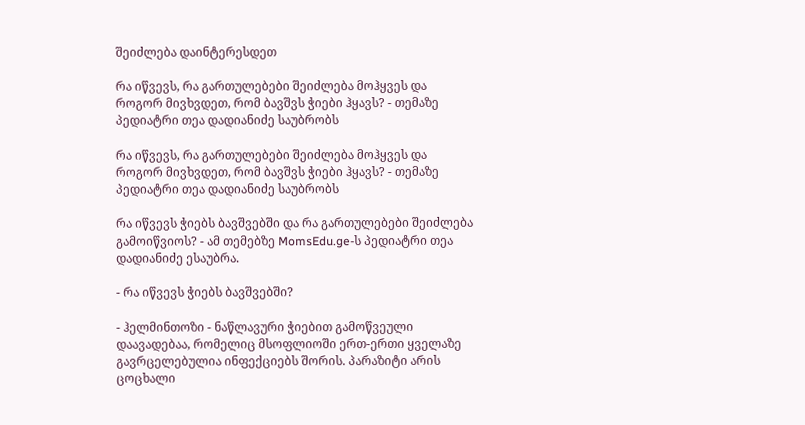შეიძლება დაინტერესდეთ

რა იწვევს, რა გართულებები შეიძლება მოჰყვეს და როგორ მივხვდეთ, რომ ბავშვს ჭიები ჰყავს? - თემაზე პედიატრი თეა დადიანიძე საუბრობს

რა იწვევს, რა გართულებები შეიძლება მოჰყვეს და როგორ მივხვდეთ, რომ ბავშვს ჭიები ჰყავს? - თემაზე პედიატრი თეა დადიანიძე საუბრობს

რა იწვევს ჭიებს ბავშვებში და რა გართულებები შეიძლება გამოიწვიოს? - ამ თემებზე MomsEdu.ge-ს პედიატრი თეა დადიანიძე ესაუბრა.

- რა იწვევს ჭიებს ბავშვებში?

- ჰელმინთოზი - ნაწლავური ჭიებით გამოწვეული დაავადებაა, რომელიც მსოფლიოში ერთ-ერთი ყველაზე გავრცელებულია ინფექციებს შორის. პარაზიტი არის ცოცხალი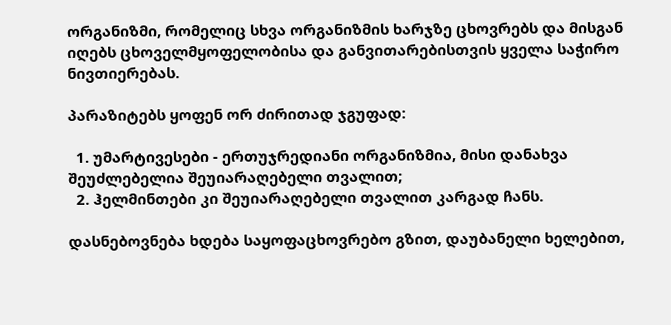ორგანიზმი, რომელიც სხვა ორგანიზმის ხარჯზე ცხოვრებს და მისგან იღებს ცხოველმყოფელობისა და განვითარებისთვის ყველა საჭირო ნივთიერებას.

პარაზიტებს ყოფენ ორ ძირითად ჯგუფად:

  1. უმარტივესები - ერთუჯრედიანი ორგანიზმია, მისი დანახვა შეუძლებელია შეუიარაღებელი თვალით;
  2. ჰელმინთები კი შეუიარაღებელი თვალით კარგად ჩანს.

დასნებოვნება ხდება საყოფაცხოვრებო გზით, დაუბანელი ხელებით,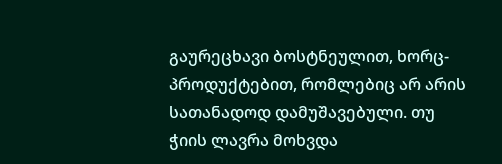გაურეცხავი ბოსტნეულით, ხორც-პროდუქტებით, რომლებიც არ არის სათანადოდ დამუშავებული. თუ ჭიის ლავრა მოხვდა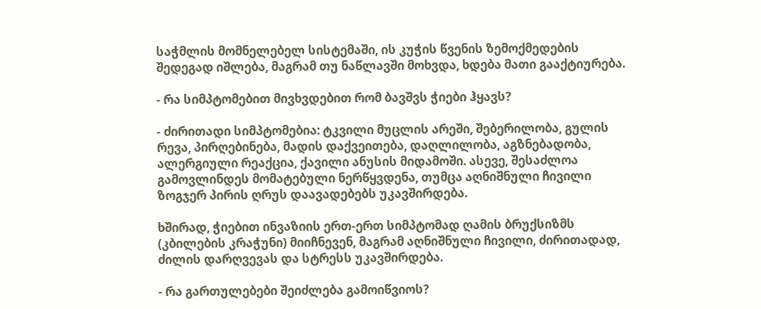საჭმლის მომნელებელ სისტემაში, ის კუჭის წვენის ზემოქმედების შედეგად იშლება, მაგრამ თუ ნაწლავში მოხვდა, ხდება მათი გააქტიურება.

- რა სიმპტომებით მივხვდებით რომ ბავშვს ჭიები ჰყავს?

- ძირითადი სიმპტომებია: ტკვილი მუცლის არეში, შებერილობა, გულის რევა, პირღებინება, მადის დაქვეითება, დაღლილობა, აგზნებადობა, ალერგიული რეაქცია, ქავილი ანუსის მიდამოში. ასევე, შესაძლოა გამოვლინდეს მომატებული ნერწყვდენა, თუმცა აღნიშნული ჩივილი ზოგჯერ პირის ღრუს დაავადებებს უკავშირდება.

ხშირად, ჭიებით ინვაზიის ერთ-ერთ სიმპტომად ღამის ბრუქსიზმს (კბილების კრაჭუნი) მიიჩნევენ, მაგრამ აღნიშნული ჩივილი, ძირითადად, ძილის დარღვევას და სტრესს უკავშირდება.

- რა გართულებები შეიძლება გამოიწვიოს?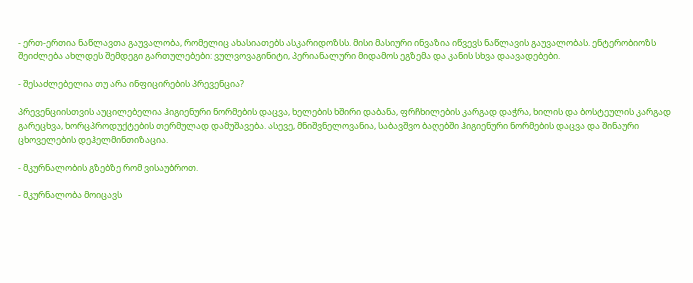- ერთ-ერთია ნაწლავთა გაუვალობა, რომელიც ახასიათებს ასკარიდოზსს. მისი მასიური ინვაზია იწვევს ნაწლავის გაუვალობას. ენტერობიოზს შეიძლება ახლდეს შემდეგი გართულებები: ვულვოვაგინიტი, პერიანალური მიდამოს ეგზემა და კანის სხვა დაავადებები.

- შესაძლებელია თუ არა ინფიცირების პრევენცია?

პრევენციისთვის აუცილებელია ჰიგიენური ნორმების დაცვა, ხელების ხშირი დაბანა, ფრჩხილების კარგად დაჭრა, ხილის და ბოსტეულის კარგად გარეცხვა, ხორცპროდუქტების თერმულად დამუშავება. ასევე, მნიშვნელოვანია, საბავშვო ბაღებში ჰიგიენური ნორმების დაცვა და შინაური ცხოველების დეჰელმინთიზაცია.

- მკურნალობის გზებზე რომ ვისაუბროთ.

- მკურნალობა მოიცავს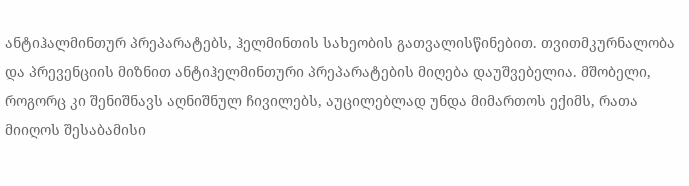ანტიჰალმინთურ პრეპარატებს, ჰელმინთის სახეობის გათვალისწინებით. თვითმკურნალობა და პრევენციის მიზნით ანტიჰელმინთური პრეპარატების მიღება დაუშვებელია. მშობელი, როგორც კი შენიშნავს აღნიშნულ ჩივილებს, აუცილებლად უნდა მიმართოს ექიმს, რათა მიიღოს შესაბამისი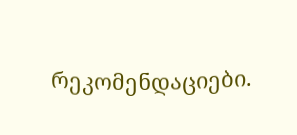რეკომენდაციები.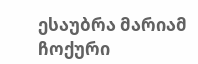ესაუბრა მარიამ ჩოქური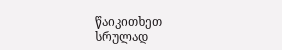წაიკითხეთ სრულად